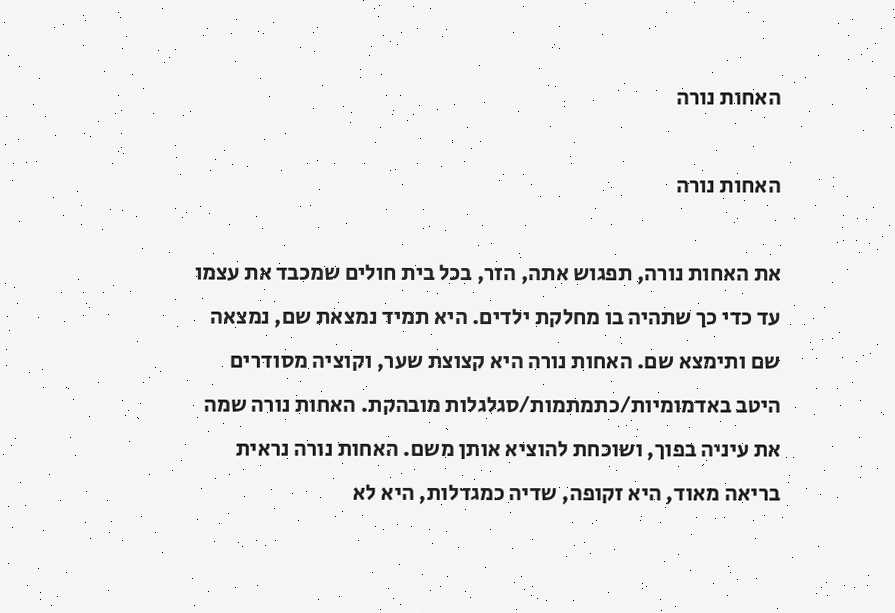האחות נורה

האחות נורה

את האחות נורה, תפגוש אתה, הזר, בכל בית חולים שמכבד את עצמו עד כדי כך שתהיה בו מחלקת ילדים. היא תמיד נמצאת שם, נמצאה שם ותימצא שם. האחות נורה היא קצוצת שער, וקוציה מסודרים היטב באדמומיות/כתמתמות/סגלגלות מובהקת. האחות נורה שמה את עיניה בפוך, ושוכחת להוציא אותן משם. האחות נורה נראית בריאה מאוד, היא זקופה, שדיה כמגדלות, היא לא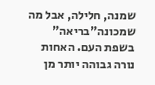שמנה, חלילה, אבל מה שמכונה"בריאה" בשפת העם. האחות נורה גבוהה יותר מן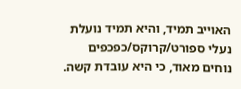האוייב תמיד, והיא תמיד נועלת נעלי ספורט/קרוקס/כפכפים נוחים מאוד, כי היא עובדת קשה.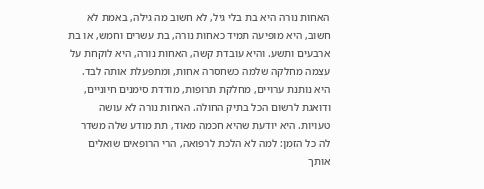האחות נורה היא בת בלי גיל, לא חשוב מה גילה, באמת לא חשוב, היא מופיעה תמיד כאחות נורה, בת עשרים וחמש, או בת ארבעים ותשע. והיא עובדת קשה, האחות נורה, היא לוקחת על עצמה מחלקה שלמה כשחסרה אחות, ומתפעלת אותה לבד. היא נותנת ערויים, מחלקת תרופות, מודדת סימנים חיוניים, ודואגת לרשום הכל בתיק החולה. האחות נורה לא עושה טעויות. היא יודעת שהיא חכמה מאוד, תת מודע שלה משדר לה כל הזמן: למה לא הלכת לרפואה, הרי הרופאים שואלים אותך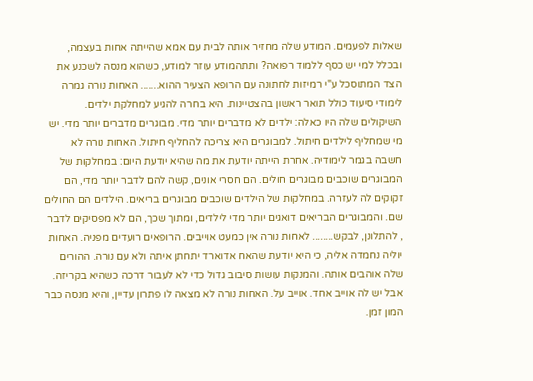שאלות לפעמים. המודע שלה מחזיר אותה לבית עם אמא שהייתה אחות בעצמה, ובכלל למי יש כסף ללמוד רפואה? ותתהמודע עוזר למודע, כשהוא מנסה לשכנע את הצד המתוסכל ע"י רמיזות לחתונה עם הרופא הצעיר ההוא....... האחות נורה גמרה לימודי סיעוד כולל תואר ראשון בהצטיינות. היא בחרה להגיע למחלקת ילדים. השיקולים שלה היו כאלה: ילדים לא מדברים יותר מדי. מבוגרים מדברים יותר מדי. יש מי שמחליף לילדים חיתול. למבוגרים היא צריכה להחליף חיתול. האחות נורה לא חשבה בגמר לימודיה. אחרת הייתה יודעת את מה שהיא יודעת היום: במחלקות של המבוגרים שוכבים מבוגרים חולים. הם חסרי אונים, קשה להם לדבר יותר מדי, הם זקוקים לה לעזרה. במחלקות של הילדים שוכבים מבוגרים בריאים. הילדים הם החולים שם. והמבוגרים הבריאים דואגים יותר מדי לילדים, ומתוך שכך, הם לא מפסיקים לדבר , להתלונן, לבקש........ לאחות נורה אין כמעט אוייבים. הרופאים רועדים מפניה. האחות יוליה נחמדה אליה, כי היא יודעת שהאח אדוארד יתחתן איתה ולא עם נורה. ההורים שלה אוהבים אותה. והמנקות עושות סיבוב גדול כדי לא לעבור דרכה כשהיא בקריזה. אבל יש לה אוייב אחד. אוייב על. האחות נורה לא מצאה לו פתרון עדיין, והיא מנסה כבר המון זמן.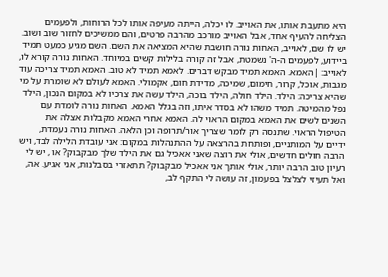היא מתעבת אותו, את האוייב. לו יכלה, הייתה מעיפה אותו לכל הרוחות, ולפעמים הצליחה להעיף אחד, אבל האוייב מורכב מהרבה פרטים, והם ממשיכים לחזור שוב ושוב. יש לו שם, לאוייב, האחות נורה חושבת שהיא המציאה את השם. השם מגיע כמעט תמיד ביידוע, לפעמים ה-ה' נשמטת, אבל זה קורה בלילות קשים במיוחד. האחות נורה קורא לו, לאוייב: |האמא. האמא תמיד מבקש דברים. לאמא תמיד לא טוב. האמא תמיד צריכה עוד מגבות, אוכל, קרור, חימום, שמיכה, מדידת חום, אקמולי. האמא לעולם לא שומרת על מי שהיא צריכה: הילד. הילד חולה, הילד בוכה, הילד עשה את צרכיו לא במקום הנכון, הילד נפל מהמיטה. תמיד משהו לא בסדר איתו, וזה בגלל האמא. האחות נורה לומדת עם השנים לשים את האמא במקום הראוי לה. האמא אחרי האמא מקבלות אצלה את הטיפול הראוי. שתנסה רק לומר שצריך אור/תרופה וכן הלאה. האחות נורה נעמדת, ידיים על המותניים, ופותחת בהרצאה על ההתנהלות במקום: אני עובדת הלילה לבד, ויש הרבה חולים חדשים, אולי את רוצה שאני אאכיל גם את הילד שלך מבקבוק? או , יש לי רעיון טוב הרבה יותר, אולי אותך אני אאכיל מבקבוק? תתאזרי בסבלנות, אני אגיע. אה, ואל תעיזי לצלצל בפעמון, זה עושה לי התקף לב,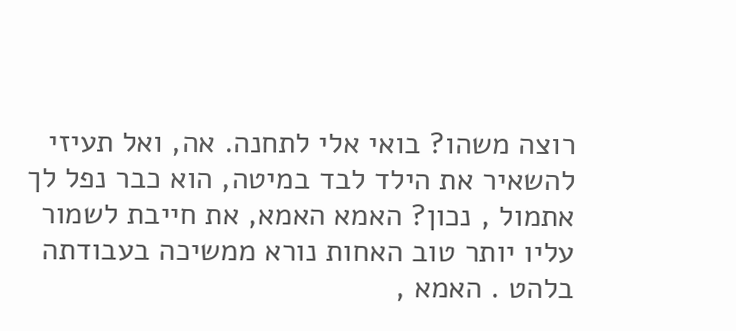רוצה משהו? בואי אלי לתחנה. אה, ואל תעיזי להשאיר את הילד לבד במיטה, הוא כבר נפל לך אתמול , נכון? האמא האמא, את חייבת לשמור עליו יותר טוב האחות נורא ממשיכה בעבודתה בלהט . האמא ,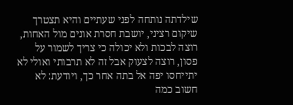שילדתה נותחה לפני שעתיים והיא תצטרך שיקום רציני, יושבת חסרת אונים מול האחות, רוצה לבכות ולא יכולה כי צריך לשמור על פסון, רוצה לצעוק אבל זה לא תרבותי ואולי לא יתייחסו יפה אל בתה אחר כך, ויודעת: לא חשוב כמה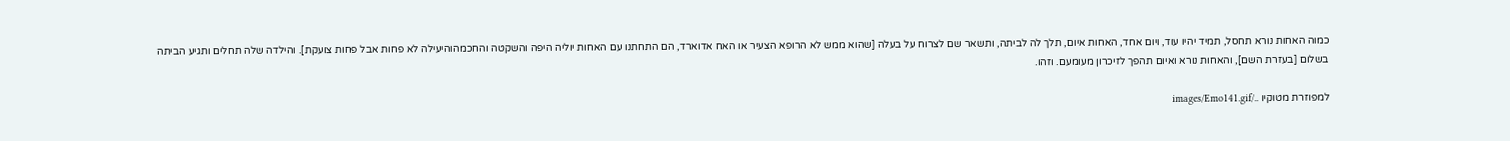כמוה האחות נורא תחסל, תמיד יהיו עוד, ויום אחד, האחות איום, תלך לה לביתה, ותשאר שם לצרוח על בעלה [שהוא ממש לא הרופא הצעיר או האח אדוארד, הם התחתנו עם האחות יוליה היפה והשקטה והחכמהוהיעילה לא פחות אבל פחות צועקת]. והילדה שלה תחלים ותגיע הביתה בשלום [בעזרת השם], והאחות נורא ואיום תהפך לזיכרון מעומעם. וזהו.

למפוזרת מטוקיו ../images/Emo141.gif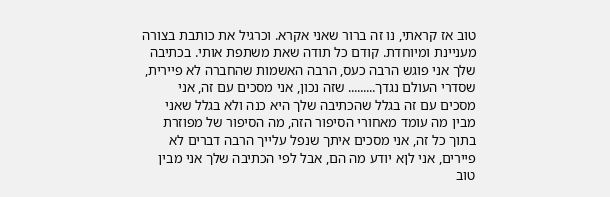טוב אז קראתי, נו זה ברור שאני אקרא. וכרגיל את כותבת בצורה מעניינת ומיוחדת. קודם כל תודה שאת משתפת אותי. בכתיבה שלך אני פוגש הרבה כעס, הרבה האשמות שהחברה לא פיירית, שסדרי העולם נגדך......... שזה נכון, אני מסכים עם זה, אני מסכים עם זה בגלל שהכתיבה שלך היא כנה ולא בגלל שאני מבין מה עומד מאחורי הסיפור הזה, מה הסיפור של מפוזרת בתוך כל זה, אני מסכים איתך שנפל עלייך הרבה דברים לא פיירים, אני לןא יודע מה הם, אבל לפי הכתיבה שלך אני מבין טוב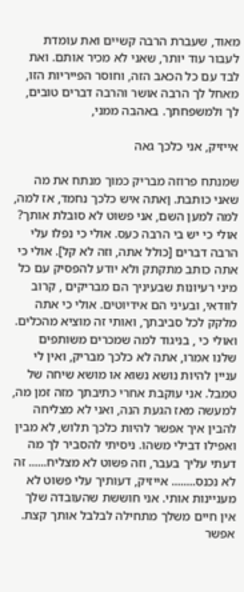מאוד, שעברת הרבה קשיים ואת עומדת לעבור עוד יותר, שאני לא מכיר אותם. ואת לבד עם כל הכאב הזה, וחוסר הפייריות הזו, מאחל לך הרבה אושר והרבה דברים טובים, לך ולמשפחתך. באהבה ממני,

אייזיק, אני כלכך גאה

שמנתח פרוזה מבריק כמוך מנתח את מה שאני כותבת. ןאתה איש כלכך נחמד, אז למה, למה למען השם, אני פשוט לא סובלת אותך? אולי כי יש בי הרבה כעס. אולי כי נפלו עלי הרבה דברים [כולל אתה, וזה לא קל]. אולי כי אתה כותב מתקתק ולא יודע להפסיק עם כל מיני רעיונות שבעיניך הם מבריקים , קרוב לוודאי, ובעיני הם אידיוטים. אולי כי אתה מלקק לכל סביבתך, ואותי זה מוציא מהכלים. ואולי כי , בניגוד למה שמכרים משותפים שלנו אמרו, אתה לא כלכך מבריק, ואין לי עניין להיות נושא נשוא או מושא שיחה של טמבל. אני עוקבת אחרי כתיבתך מזה זמן מה, למעשה מאז הגעת הנה, ואני לא מצליחה להבין איך אפשר להיות כלכך תלוש, לא מבין ואפילו דבילי משהו. ניסיתי להסביר לך מה דעתי עליך בעבר, וזה פשוט לא מצליח...... זה לא נכנס........ אייזיק, דעותיך עלי פשוט לא מעניינות אותי. אני חוששת שהעובדה שלך אין חיים משלך מתחילה לבלבל אותך קצת. אפשר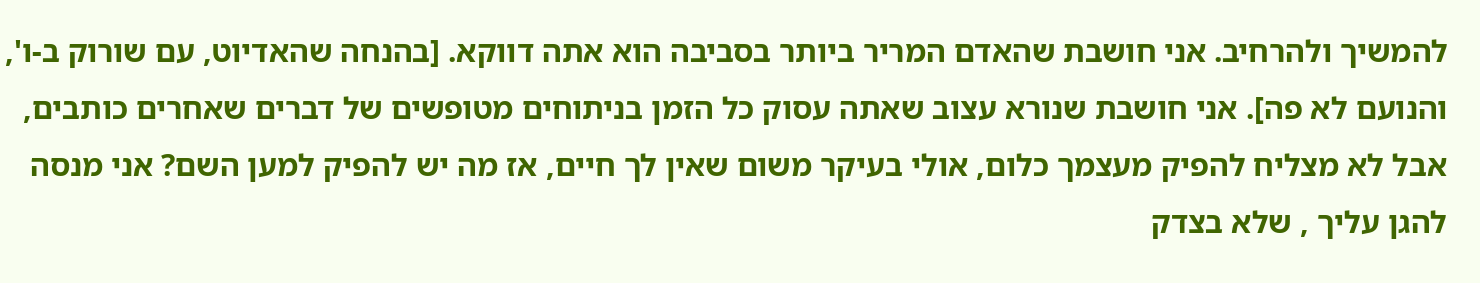להמשיך ולהרחיב. אני חושבת שהאדם המריר ביותר בסביבה הוא אתה דווקא. [בהנחה שהאדיוט, עם שורוק ב-ו', והנועם לא פה]. אני חושבת שנורא עצוב שאתה עסוק כל הזמן בניתוחים מטופשים של דברים שאחרים כותבים, אבל לא מצליח להפיק מעצמך כלום, אולי בעיקר משום שאין לך חיים, אז מה יש להפיק למען השם? אני מנסה להגן עליך , שלא בצדק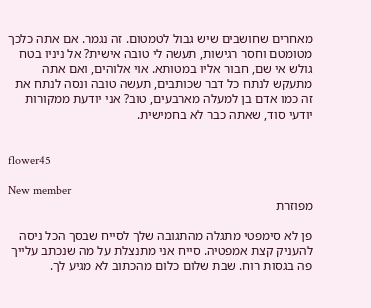מאחרים שחושבים שיש גבול לטמטום. זה נגמר. אם אתה כלכך מטומטם וחסר רגישות, תעשה לי טובה אישית? אל ניניו בטח גולש אי שם, חבור אליו במטותא. אוי אלוהים, ואם אתה מתעקש לנתח כל דבר שכותבים, תעשה טובה ונסה לנתח את זה כמו אדם בן למעלה מארבעים, טוב? אני יודעת ממקורות יודעי סוד, שאתה כבר לא בחמישית.


flower45

New member
מפוזרת

פן לא סימפטי מתגלה מהתגובה שלך לסייח שבסך הכל ניסה להעניק קצת אמפטיה. סייח אני מתנצלת על מה שנכתב עלייך פה בגסות רוח. שבת שלום כלום מהכתוב לא מגיע לך.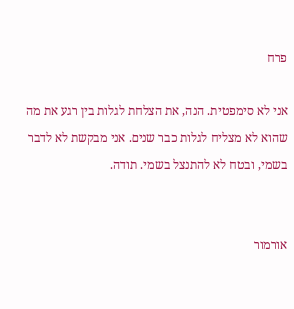פרח

אני לא סימפטית. הנה, את הצלחת לגלות בין רגע את מה שהוא לא מצליח לגלות כבר שנים. אני מבקשת לא לדבר בשמי, ובטח לא להתנצל בשמי. תודה.


אורמור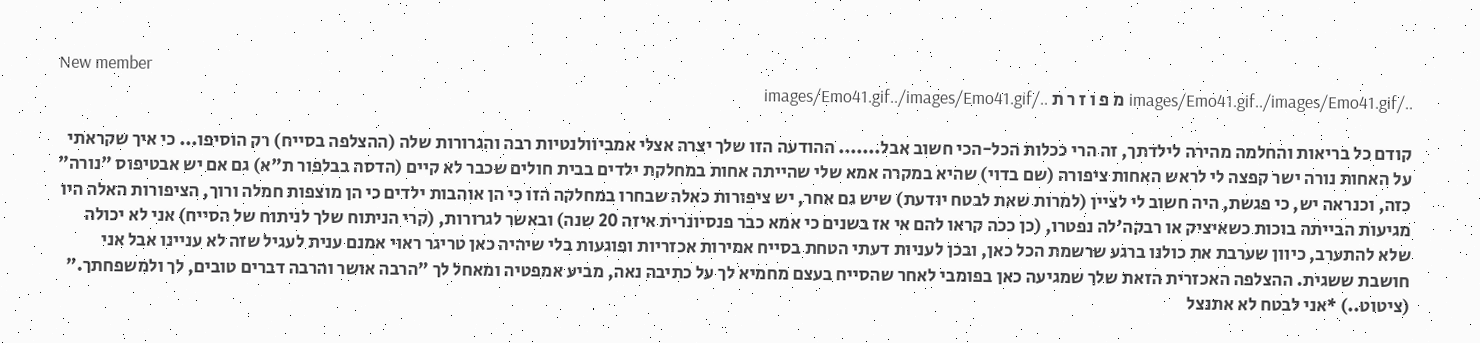New member
../images/Emo41.gif../images/Emo41.gif מ פ ו ז ר ת ../images/Emo41.gif../images/Emo41.gif

קודם כל בריאות והחלמה מהירה לילדתך, זה הרי ככלות הכל-הכי חשוב אבל....... ההודעה הזו שלך יצרה אצלי אמביוולנטיות רבה והגרורות שלה (ההצלפה בסייח) רק הוסיפו... כי איך שקראתי על האחות נורה ישר קפצה לי לראש האחות ציפורה (שם בדוי) שהיא במקרה אמא שלי שהייתה אחות במחלקת ילדים בבית חולים שכבר לא קיים (הדסה בבלפור ת"א) גם אם יש אבטיפוס "נורה" כזה, וכנראה יש, כי פגשת, היה חשוב לי לציין (למרות שאת לבטח יודעת) שיש גם אחר, יש ציפורות כאלה שבחרו במחלקה הזו כי הן אוהבות ילדים כי הן מוצפות חמלה ורוך, הציפורות האלה היו מגיעות הבייתה בוכות כשאיציק או רבקה'לה נפטרו, (כן ככה קראו להם אי אז בשנים כי אמא כבר פנסיונרית איזה 20 שנה) ובאשר לגרורות, (קרי הניתוח שלך לניתוח של הסייח) אני לא יכולה שלא להתערב, כיוון שערבת את כולנו ברגע שרשמת הכל כאן, ובכן לעניות דעתי הטחת בסייח אמירות אכזריות ופוגעות בלי שיהיה כאן טריגר ראוי אמנם ענית לעגיל שזה לא עניינו אבל אני חושבת ששגית. ההצלפה האכזרית הזאת שלך שמגיעה כאן בפומבי לאחר שהסייח בעצם מחמיא לך על כתיבה נאה, מביע אמפטיה ומאחל לך "הרבה אושר והרבה דברים טובים, לך ולמשפחתך." (ציטוט..) *אני לבטח לא אתנצל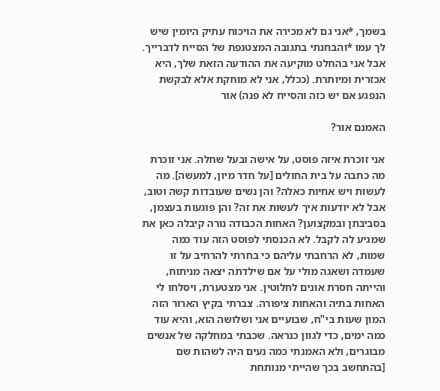בשמך, *אני גם לא מכירה את הויכוח עתיק היומין שיש לך עמו *והבחנתי בתגובה המצטנפת של הסייח לדברייך. אבל אני בהחלט מוקיעה את ההודעה הזאת שלך, היא אכזרית ומיותרת. (ככלל, אני לא מוחקת אלא לבקשת הנפגע אם יש כזה והסייח לא פנה) אור

האמנם אור?

אני זוכרת איזה פוסט, על אישה ובעל שחלה. אני זוכרת מה כתבה על בית החולים [על חדר מיון, למעשה]. מה לעשות ויש אחיות כאלה? והן נשים שעובדות קשה וטוב, אבל לא יודעות איך לעשות את זה? והן פוגעות בעצמן, בסביבתן ובמקצוען? האחות הכבודה נורה קיבלה כאן את שמגיע לה לקבל. לא הכנסתי לפוסט הזה עוד כמה שמות, לא הרחבתי עליהם כי בחרתי להרחיב על זו שעמדה ושאגה מולי על אם שילדתה יצאה מניתוח, והייתה חסרת אונים לחלוטין. אני מצטערת, ויסלחו לי האחות בתיה והאחות ציפורה. צברתי בקיץ הארור הזה המון שעות בי"ח, שבועיים אני ושלושה הוא, והיא עוד כמה ימים, כדי לגוון כנראה. שכבתי במחלקה של אנשים מבוגרים, ולא האמנתי כמה נעים היה לשהות שם [בהתחשב בכך שהייתי מנותחת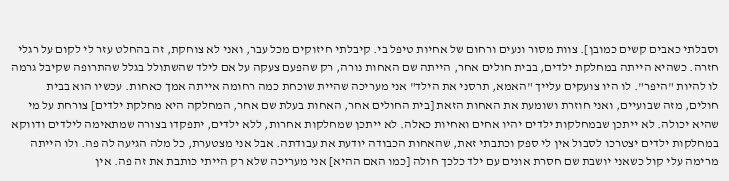וסבלתי כאבים קשים כמובן]. צוות מסור ונעים ורחום של אחיות טיפל בי. קיבלתי חיזוקים מכל עבר, ואני לא צוחקת, זה בהחלט עזר לי לקום על רגלי חזרה. כשהיא הייתה במחלקת ילדים, בבית חולים אחר, הייתה שם האחות נורה, רק שהפעם צעקה על אם לילד שהשתולל בגלל שהתרופה שקיבל גרמה לו להיות "היפר". לו היו צועקים עלייך "האמא, תרסני את הילד" אני מעריכה שהיית שוכחת כמה רחומה אייתה אמך כאחות. עכשיו הוא בבית חולים, מזה שבועיים, ואני חוזרת ושומעת את האחות הזאת [בית החולים אחר, האחות בעלת שם אחר, המחלקה היא מחלקת ילדים] צורחת על מי שהיא יכולה. לא ייתכן שבמחלקות ילדים יהיו אחים ואחיות כאלה. לא ייתכן שמחלקות אחרות, ללא ילדים, יתפקדו בצורה שמתאימה לילדים ודווקא במחלקות ילדים יצטרכו לסבול אין לי ספק וכתבתי זאת, שהאחות הכבודה יודעת את עבודתה. אבל אני מצטערת, כל מלה הגיעה לה פה. ולו הייתה מרימה עלי קול כשאני יושבת שם חסרת אונים עם ילד כלכך חולה [כמו האם ההיא] אני מעריכה שלא רק הייתי כותבת את זה פה. אין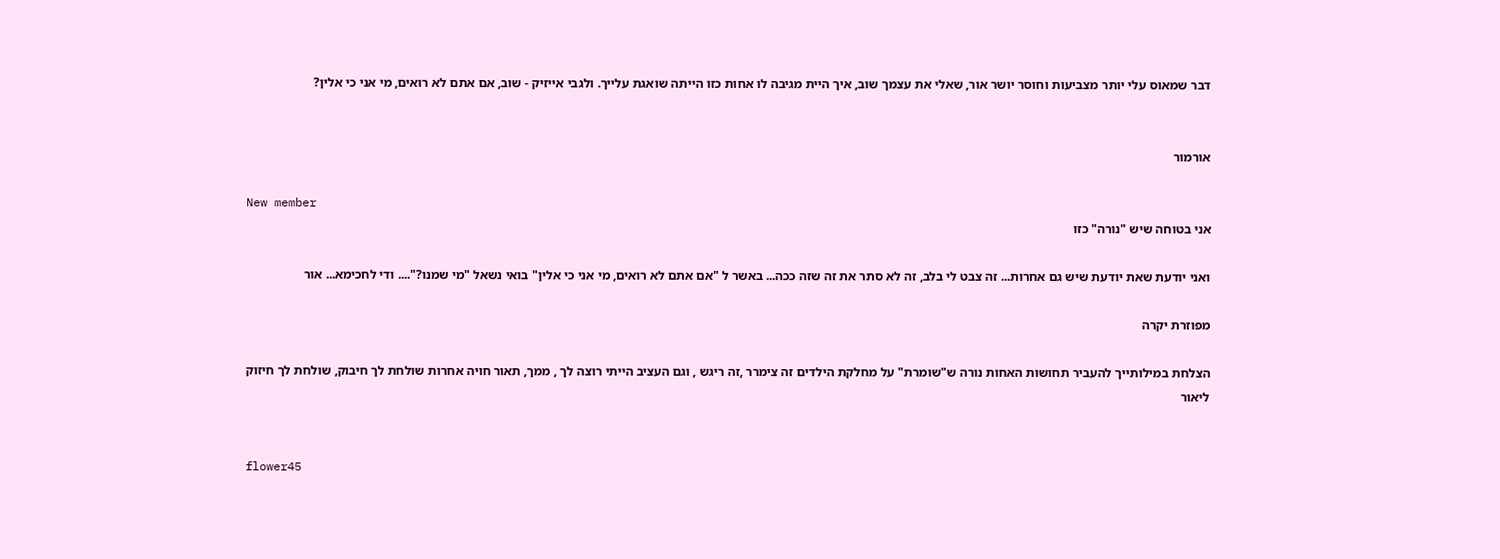דבר שמאוס עלי יותר מצביעות וחוסר יושר אור, שאלי את עצמך שוב, איך היית מגיבה לו אחות כזו הייתה שואגת עלייך. ולגבי אייזיק - שוב, אם אתם לא רואים, מי אני כי אלין?


אורמור

New member
אני בטוחה שיש "נורה" כזו

ואני יודעת שאת יודעת שיש גם אחרות... זה צבט לי בלב, זה לא סתר את זה שזה ככה... באשר ל "אם אתם לא רואים, מי אני כי אלין" בואי נשאל "מי שמנו?".... ודי לחכימא... אור

מפוזרת יקרה

הצלחת במילותייך להעביר תחושות האחות נורה ש"שומרת" על מחלקת הילדים זה צימרר ,זה ריגש , וגם העציב הייתי רוצה לך , ממך, תאור חויה אחרות שולחת לך חיבוק, שולחת לך חיזוק ליאור


flower45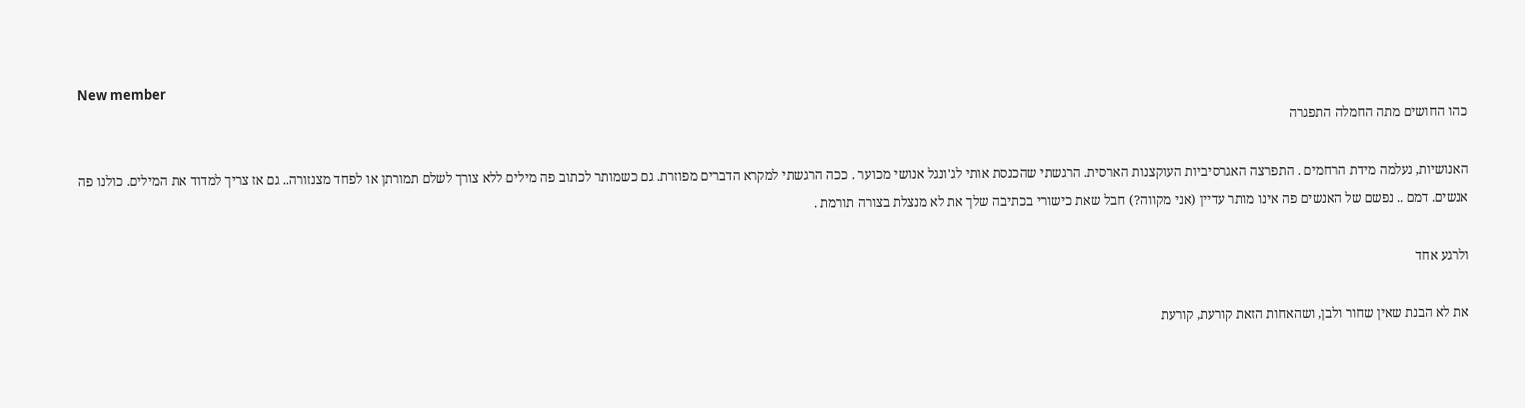New member
כהו החושים מתה החמלה התפגרה

האנושיות, נעלמה מידת הרחמים . התפרצה האגרסיביות העוקצנות הארסית. הרגשתי שהכנסת אותי לג'ונגל אנושי מכוער . ככה הרגשתי למקרא הדברים מפוזרת. גם כשמותר לכתוב פה מילים ללא צורך לשלם תמורתן או לפחד מצנזורה.. גם אז צריך למדוד את המילים. כולנו פה אנשים. דמם .. נפשם של האנשים פה אינו מותר עדיין (אני מקווה?) חבל שאת כישורי בכתיבה שלך את לא מנצלת בצורה תורמת .

ולרגע אחד

את לא הבנת שאין שחור ולבן, ושהאחות הזאת קורעת, קורעת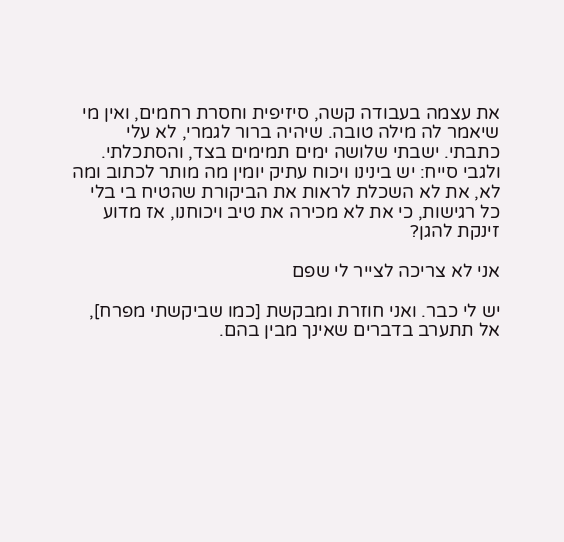את עצמה בעבודה קשה, סיזיפית וחסרת רחמים, ואין מי שיאמר לה מילה טובה. שיהיה ברור לגמרי, לא עלי כתבתי. ישבתי שלושה ימים תמימים בצד, והסתכלתי. ולגבי סייח: יש בינינו ויכוח עתיק יומין מה מותר לכתוב ומה לא, את לא השכלת לראות את הביקורת שהטיח בי בלי כל רגישות, כי את לא מכירה את טיב ויכוחנו, אז מדוע זינקת להגן?

אני לא צריכה לצייר לי שפם

יש לי כבר. ואני חוזרת ומבקשת [כמו שביקשתי מפרח], אל תתערב בדברים שאינך מבין בהם.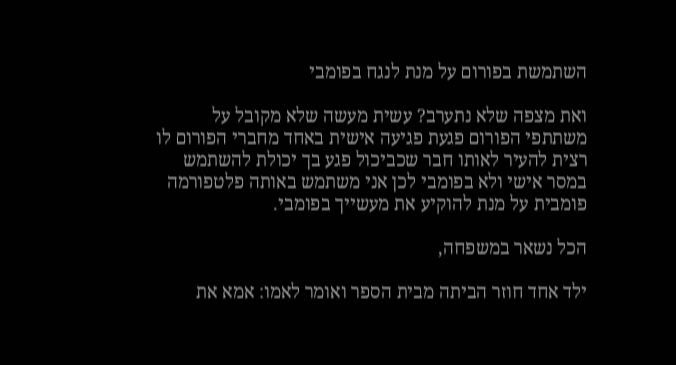השתמשת בפורום על מנת לנגח בפומבי

ואת מצפה שלא נתערב? עשית מעשה שלא מקובל על משתתפי הפורום פגעת פגיעה אישית באחד מחברי הפורום לו רצית להעיר לאותו חבר שכביכול פגע בך יכולת להשתמש במסר אישי ולא בפומבי לכן אני משתמש באותה פלטפורמה פומבית על מנת להוקיע את מעשייך בפומבי.

הכל נשאר במשפחה,

ילד אחד חוזר הביתה מבית הספר ואומר לאמו: אמא את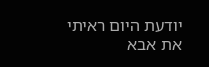יודעת היום ראיתי את אבא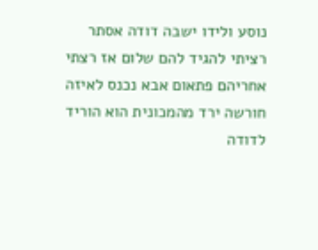נוסע ולידו ישבה דודה אסתר רציתי להגיד להם שלום אז רצתי אחריהם פתאום אבא נכנס לאיזה חורשה ירד מהמכונית הוא הוריד לדודה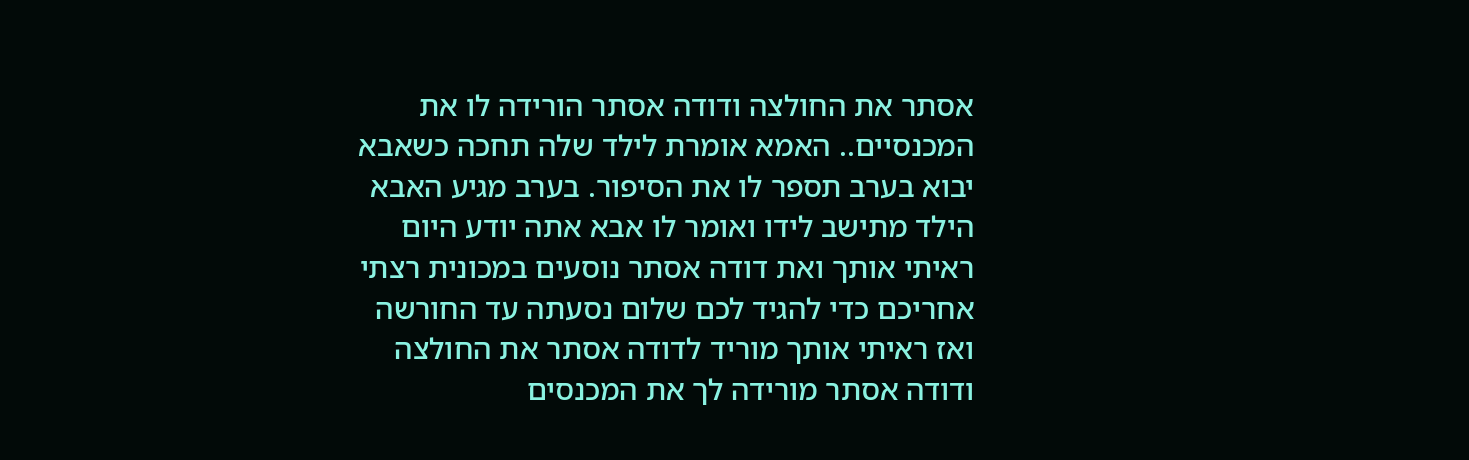אסתר את החולצה ודודה אסתר הורידה לו את המכנסיים.. האמא אומרת לילד שלה תחכה כשאבא יבוא בערב תספר לו את הסיפור. בערב מגיע האבא הילד מתישב לידו ואומר לו אבא אתה יודע היום ראיתי אותך ואת דודה אסתר נוסעים במכונית רצתי אחריכם כדי להגיד לכם שלום נסעתה עד החורשה ואז ראיתי אותך מוריד לדודה אסתר את החולצה ודודה אסתר מורידה לך את המכנסים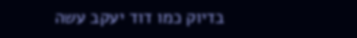בדיוק כמו דוד יעקב עשה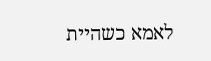לאמא כשהיית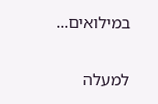במילואים...

למעלה